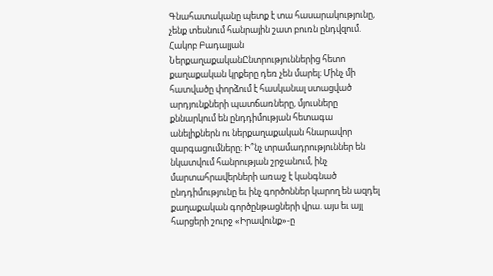Գնահատականը պետք է տա հասարակությունը, չենք տեսնում հանրային շատ բուռն ընդվզում. Հակոբ Բադալյան
ՆերքաղաքականԸնտրություններից հետո քաղաքական կրքերը դեռ չեն մարել։ Մինչ մի հատվածը փորձում է հասկանալ ստացված արդյունքների պատճառները, մյուսները քննարկում են ընդդիմության հետագա անելիքներն ու ներքաղաքական հնարավոր զարգացումները։ Ի՞նչ տրամադրություններ են նկատվում հանրության շրջանում, ինչ մարտահրավերների առաջ է կանգնած ընդդիմությունը եւ ինչ գործոններ կարող են ազդել քաղաքական գործընթացների վրա. այս եւ այլ հարցերի շուրջ «Իրավունք»-ը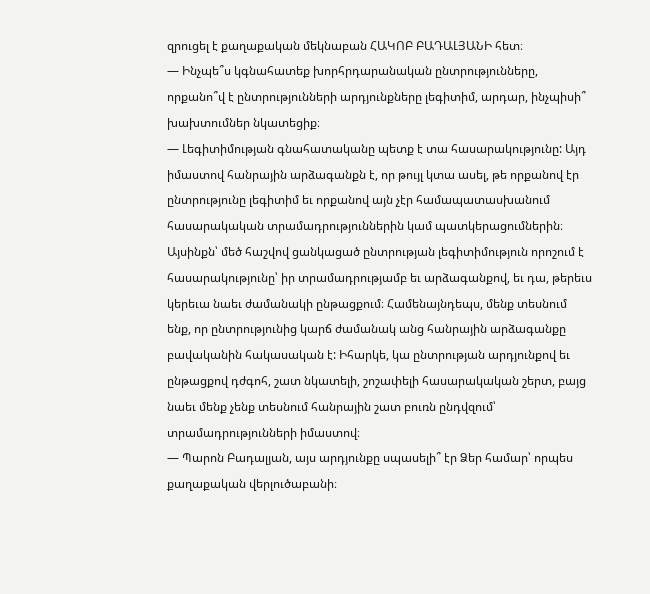զրուցել է քաղաքական մեկնաբան ՀԱԿՈԲ ԲԱԴԱԼՅԱՆԻ հետ։
— Ինչպե՞ս կգնահատեք խորհրդարանական ընտրությունները, որքանո՞վ է ընտրությունների արդյունքները լեգիտիմ, արդար, ինչպիսի՞ խախտումներ նկատեցիք։
— Լեգիտիմության գնահատականը պետք է տա հասարակությունը: Այդ իմաստով հանրային արձագանքն է, որ թույլ կտա ասել, թե որքանով էր ընտրությունը լեգիտիմ եւ որքանով այն չէր համապատասխանում հասարակական տրամադրություններին կամ պատկերացումներին։ Այսինքն՝ մեծ հաշվով ցանկացած ընտրության լեգիտիմություն որոշում է հասարակությունը՝ իր տրամադրությամբ եւ արձագանքով, եւ դա, թերեւս կերեւա նաեւ ժամանակի ընթացքում։ Համենայնդեպս, մենք տեսնում ենք, որ ընտրությունից կարճ ժամանակ անց հանրային արձագանքը բավականին հակասական է: Իհարկե, կա ընտրության արդյունքով եւ ընթացքով դժգոհ, շատ նկատելի, շոշափելի հասարակական շերտ, բայց նաեւ մենք չենք տեսնում հանրային շատ բուռն ընդվզում՝ տրամադրությունների իմաստով։
— Պարոն Բադալյան, այս արդյունքը սպասելի՞ էր Ձեր համար՝ որպես քաղաքական վերլուծաբանի։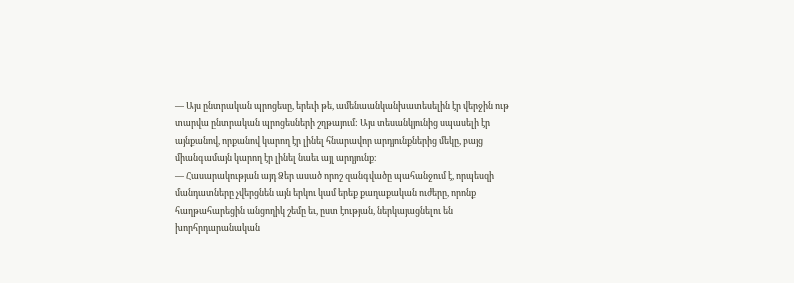— Այս ընտրական պրոցեսը, երեւի թե, ամենաանկանխատեսելին էր վերջին ութ տարվա ընտրական պրոցեսների շղթայում: Այս տեսանկյունից սպասելի էր այնքանով, որքանով կարող էր լինել հնարավոր արդյունքներից մեկը, բայց միանգամայն կարող էր լինել նաեւ այլ արդյունք։
— Հասարակության այդ Ձեր ասած որոշ զանգվածը պահանջում է, որպեսզի մանդատները չվերցնեն այն երկու կամ երեք քաղաքական ուժերը, որոնք հաղթահարեցին անցողիկ շեմը եւ, ըստ էության, ներկայացնելու են խորհրդարանական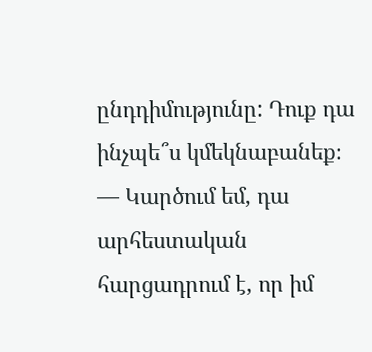ընդդիմությունը: Դուք դա ինչպե՞ս կմեկնաբանեք։
— Կարծում եմ, դա արհեստական հարցադրում է, որ իմ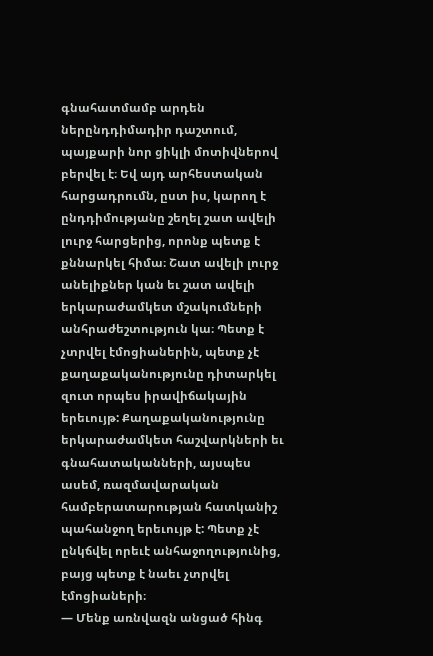գնահատմամբ արդեն ներընդդիմադիր դաշտում, պայքարի նոր ցիկլի մոտիվներով բերվել է։ Եվ այդ արհեստական հարցադրումն, ըստ իս, կարող է ընդդիմությանը շեղել շատ ավելի լուրջ հարցերից, որոնք պետք է քննարկել հիմա։ Շատ ավելի լուրջ անելիքներ կան եւ շատ ավելի երկարաժամկետ մշակումների անհրաժեշտություն կա։ Պետք է չտրվել էմոցիաներին, պետք չէ քաղաքականությունը դիտարկել զուտ որպես իրավիճակային երեւույթ: Քաղաքականությունը երկարաժամկետ հաշվարկների եւ գնահատականների, այսպես ասեմ, ռազմավարական համբերատարության հատկանիշ պահանջող երեւույթ է: Պետք չէ ընկճվել որեւէ անհաջողությունից, բայց պետք է նաեւ չտրվել էմոցիաների։
— Մենք առնվազն անցած հինգ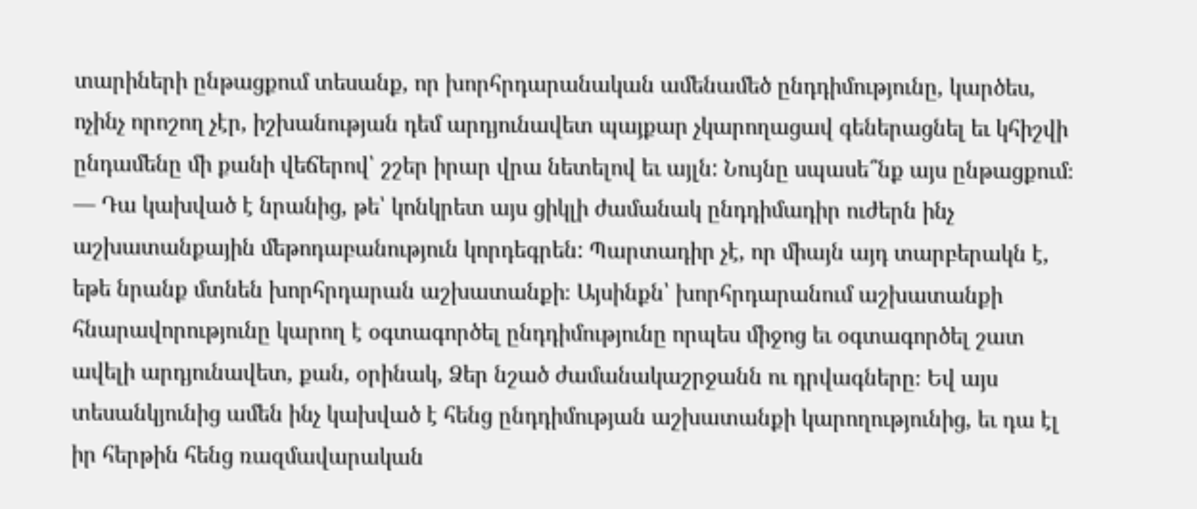տարիների ընթացքում տեսանք, որ խորհրդարանական ամենամեծ ընդդիմությունը, կարծես, ոչինչ որոշող չէր, իշխանության դեմ արդյունավետ պայքար չկարողացավ գեներացնել եւ կհիշվի ընդամենը մի քանի վեճերով՝ շշեր իրար վրա նետելով եւ այլն: Նույնը սպասե՞նք այս ընթացքում։
— Դա կախված է նրանից, թե՝ կոնկրետ այս ցիկլի ժամանակ ընդդիմադիր ուժերն ինչ աշխատանքային մեթոդաբանություն կորդեգրեն: Պարտադիր չէ, որ միայն այդ տարբերակն է, եթե նրանք մտնեն խորհրդարան աշխատանքի։ Այսինքն՝ խորհրդարանում աշխատանքի հնարավորությունը կարող է օգտագործել ընդդիմությունը որպես միջոց եւ օգտագործել շատ ավելի արդյունավետ, քան, օրինակ, Ձեր նշած ժամանակաշրջանն ու դրվագները։ Եվ այս տեսանկյունից ամեն ինչ կախված է հենց ընդդիմության աշխատանքի կարողությունից, եւ դա էլ իր հերթին հենց ռազմավարական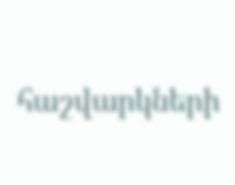հաշվարկների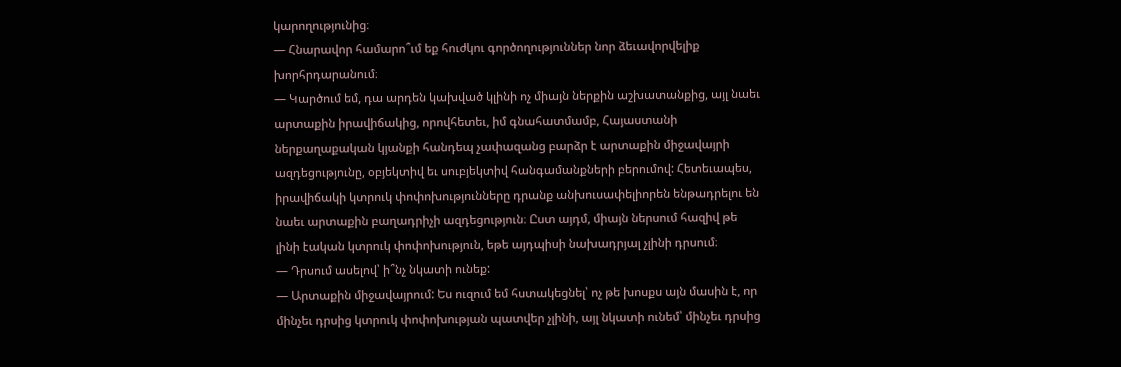կարողությունից։
— Հնարավոր համարո՞ւմ եք հուժկու գործողություններ նոր ձեւավորվելիք խորհրդարանում։
— Կարծում եմ, դա արդեն կախված կլինի ոչ միայն ներքին աշխատանքից, այլ նաեւ արտաքին իրավիճակից, որովհետեւ, իմ գնահատմամբ, Հայաստանի ներքաղաքական կյանքի հանդեպ չափազանց բարձր է արտաքին միջավայրի ազդեցությունը, օբյեկտիվ եւ սուբյեկտիվ հանգամանքների բերումով: Հետեւապես, իրավիճակի կտրուկ փոփոխությունները դրանք անխուսափելիորեն ենթադրելու են նաեւ արտաքին բաղադրիչի ազդեցություն։ Ըստ այդմ, միայն ներսում հազիվ թե լինի էական կտրուկ փոփոխություն, եթե այդպիսի նախադրյալ չլինի դրսում։
— Դրսում ասելով՝ ի՞նչ նկատի ունեք:
— Արտաքին միջավայրում: Ես ուզում եմ հստակեցնել՝ ոչ թե խոսքս այն մասին է, որ մինչեւ դրսից կտրուկ փոփոխության պատվեր չլինի, այլ նկատի ունեմ՝ մինչեւ դրսից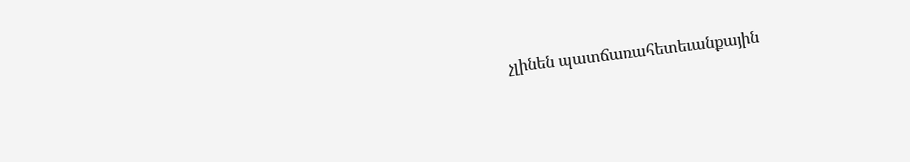չլինեն պատճառահետեւանքային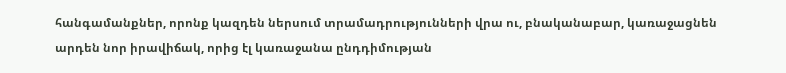հանգամանքներ, որոնք կազդեն ներսում տրամադրությունների վրա ու, բնականաբար, կառաջացնեն արդեն նոր իրավիճակ, որից էլ կառաջանա ընդդիմության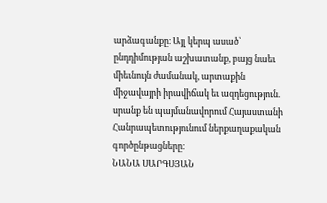արձագանքը։ Այլ կերպ ասած՝ ընդդիմության աշխատանք, բայց նաեւ միեւնույն ժամանակ, արտաքին միջավայրի իրավիճակ եւ ազդեցություն. սրանք են պայմանավորում Հայաստանի Հանրապետությունում ներքաղաքական գործընթացները։
ՆԱՆԱ ՍԱՐԳՍՅԱՆ